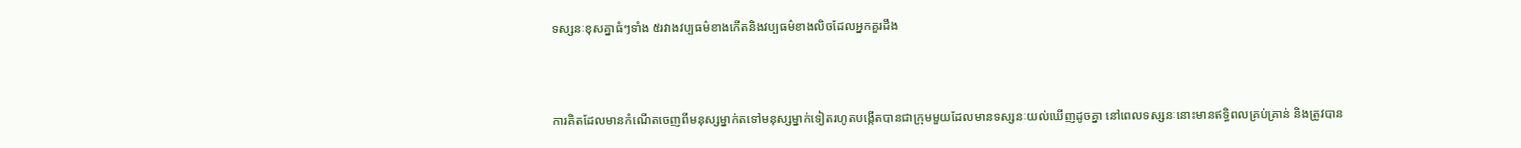ទស្សនៈខុសគ្នាធំៗទាំង ៥រវាងវប្បធម៌ខាងកើតនិងវប្បធម៌ខាងលិចដែលអ្នកគួរដឹង



ការគិតដែលមានកំណើតចេញពីមនុស្សម្នាក់តទៅមនុស្សម្នាក់ទៀតរហូតបង្កើតបានជាក្រុមមួយដែលមានទស្សនៈយល់ឃើញដូចគ្នា នៅពេលទស្សនៈនោះមានឥទ្ធិពលគ្រប់គ្រាន់ និងត្រូវបាន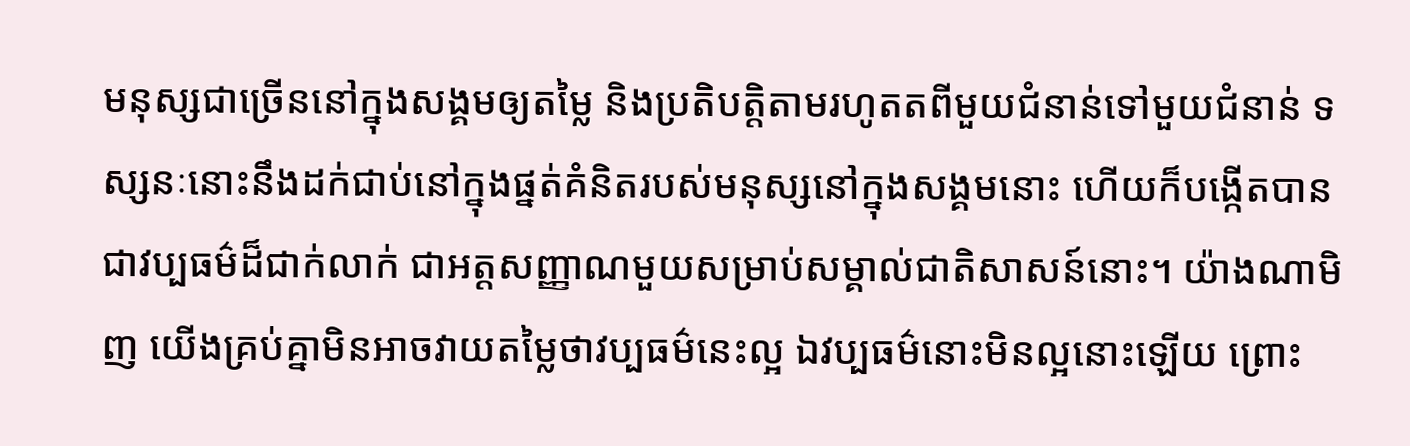មនុស្សជាច្រើននៅក្នុងសង្គមឲ្យតម្លៃ និងប្រតិបត្តិតាមរហូតតពីមួយជំនាន់ទៅមួយជំនាន់ ទស្សនៈនោះនឹងដក់ជាប់នៅក្នុងផ្នត់គំនិតរបស់មនុស្សនៅក្នុងសង្គមនោះ ហើយក៏បង្កើតបានជាវប្បធម៌ដ៏ជាក់លាក់ ជាអត្តសញ្ញាណមួយសម្រាប់សម្គាល់ជាតិសាសន៍នោះ។ យ៉ាងណាមិញ យើងគ្រប់គ្នាមិនអាចវាយតម្លៃថាវប្បធម៌នេះល្អ ឯវប្បធម៌នោះមិនល្អនោះឡើយ ព្រោះ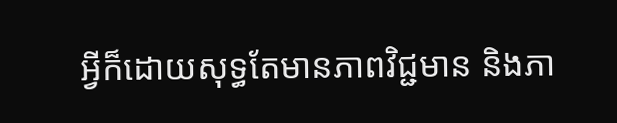អ្វីក៏ដោយសុទ្ធតែមានភាពវិជ្ជមាន និងភា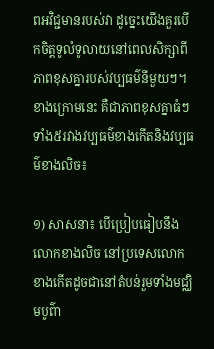ពអវិជ្ជមានរបស់វា ដូច្នេះយើងគួរបើកចិត្តទូលំទូលាយនៅពេលសិក្សាពីភាពខុសគ្នារបស់វប្បធម៌នីមួយៗ។ ខាងក្រោមនេះ គឺជាភាពខុសគ្នាធំៗទាំង៥រវាងវប្បធម៌ខាងកើតនិងវប្បធម៌ខាងលិច៖

១) សាសនា៖ បើប្រៀបធៀបនឹងលោកខាងលិច នៅប្រទេសលោកខាងកើតដូចជានៅតំបន់រួមទាំងមជ្ឈិមបូព៌ា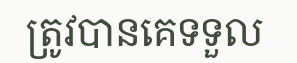ត្រូវបានគេទទួល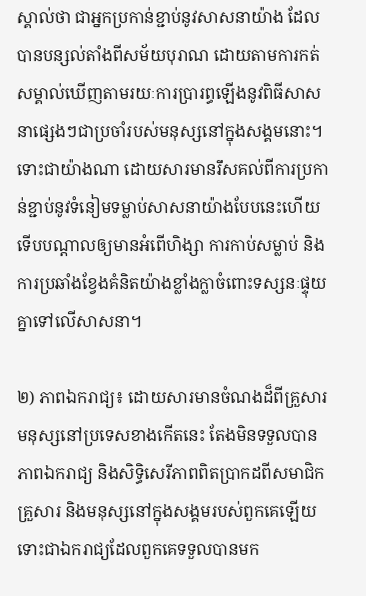ស្គាល់ថា ជាអ្នកប្រកាន់ខ្ជាប់នូវសាសនាយ៉ាង ដែលបានបន្សល់តាំងពីសម័យបុរាណ ដោយតាមការកត់សម្គាល់ឃើញតាមរយៈការប្រារព្ធឡើងនូវពិធីសាសនាផ្សេងៗជាប្រចាំរបស់មនុស្សនៅក្នុងសង្គមនោះ។ ទោះជាយ៉ាងណា ដោយសារមានរឹសគល់ពីការប្រកាន់ខ្ជាប់នូវទំនៀមទម្លាប់សាសនាយ៉ាងបែបនេះហើយ ទើបបណ្ដាលឲ្យមានអំពើហិង្សា ការកាប់សម្លាប់ និងការប្រឆាំងខ្វែងគំនិតយ៉ាងខ្លាំងក្លាចំពោះទស្សនៈផ្ទុយគ្នាទៅលើសាសនា។

២) ភាពឯករាជ្យ៖ ដោយសារមានចំណងដ៏ពីគ្រួសារ មនុស្សនៅប្រទេសខាងកើតនេះ តែងមិនទទួលបានភាពឯករាជ្យ និងសិទ្ធិសេរីភាពពិតប្រាកដពីសមាជិកគ្រួសារ និងមនុស្សនៅក្នុងសង្គមរបស់ពួកគេឡើយ ទោះជាឯករាជ្យដែលពួកគេទទួលបានមក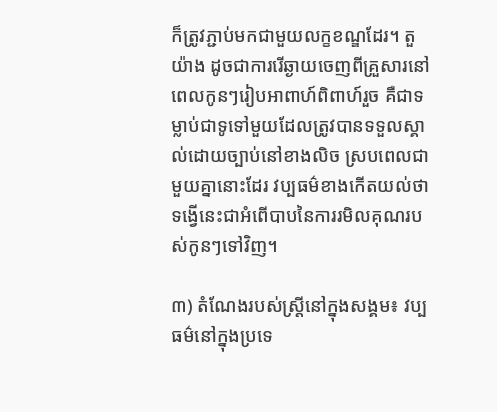ក៏ត្រូវភ្ជាប់មកជាមួយលក្ខខណ្ឌដែរ។ តួយ៉ាង ដូចជាការរើឆ្ងាយចេញពីគ្រួសារនៅពេលកូនៗរៀបអាពាហ៍ពិពាហ៍រួច គឺជាទម្លាប់ជាទូទៅមួយដែលត្រូវបានទទួលស្គាល់ដោយច្បាប់នៅខាងលិច ស្របពេលជាមួយគ្នានោះដែរ វប្បធម៌ខាងកើតយល់ថាទង្វើនេះជាអំពើបាបនៃការរមិលគុណរបស់កូនៗទៅវិញ។

៣) តំណែងរបស់ស្ត្រីនៅក្នុងសង្គម៖ វប្បធម៌នៅក្នុងប្រទេ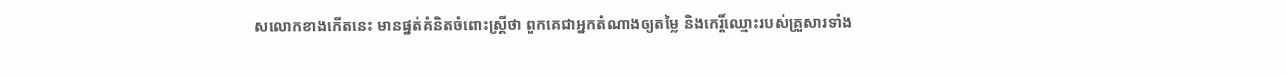សលោកខាងកើតនេះ មានផ្នត់គំនិតចំពោះស្ត្រីថា ពួកគេជាអ្នកតំណាងឲ្យតម្លៃ និងកេរ្តិ៍ឈ្មោះរបស់គ្រួសារទាំង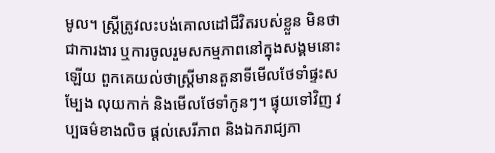មូល។ ស្ត្រីត្រូវលះបង់គោលដៅជីវិតរបស់ខ្លួន មិនថាជាការងារ ឬការចូលរួមសកម្មភាពនៅក្នុងសង្គមនោះឡើយ ពួកគេយល់ថាស្ត្រីមានតួនាទីមើលថែទាំផ្ទះសម្បែង លុយកាក់ និងមើលថែទាំកូនៗ។ ផ្ទុយទៅវិញ វប្បធម៌ខាងលិច ផ្ដល់សេរីភាព និងឯករាជ្យភា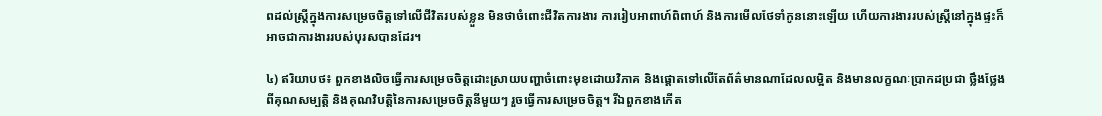ពដល់ស្ត្រីក្នុងការសម្រេចចិត្តទៅលើជីវិតរបស់ខ្លួន មិនថាចំពោះជីវិតការងារ ការរៀបអាពាហ៍ពិពាហ៍ និងការមើលថែទាំកូននោះឡើយ ហើយការងាររបស់ស្ត្រីនៅក្នុងផ្ទះក៏អាចជាការងាររបស់បុរសបានដែរ។

៤) ឥរិយាបថ៖ ពួកខាងលិចធ្វើការសម្រេចចិត្តដោះស្រាយបញ្ហាចំពោះមុខដោយវិភាគ និងផ្ដោតទៅលើតែព័ត៌មានណាដែលលម្អិត និងមានលក្ខណៈប្រាកដប្រជា ថ្លឹងថ្លែងពីគុណសម្បត្តិ និងគុណវិបត្តិនៃការសម្រេចចិត្តនីមួយៗ រួចធ្វើការសម្រេចចិត្ត។ រីឯពួកខាងកើត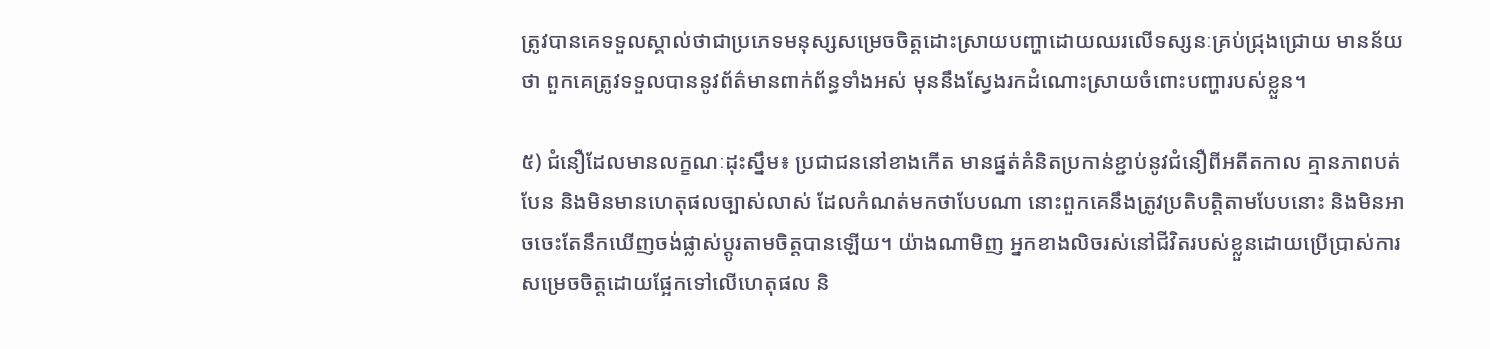ត្រូវបានគេទទួលស្គាល់ថាជាប្រភេទមនុស្សសម្រេចចិត្តដោះស្រាយបញ្ហាដោយឈរលើទស្សនៈគ្រប់ជ្រុងជ្រោយ មានន័យថា ពួកគេត្រូវទទួលបាននូវព័ត៌មានពាក់ព័ន្ធទាំងអស់ មុននឹងស្វែងរកដំណោះស្រាយចំពោះបញ្ហារបស់ខ្លួន។

៥) ជំនឿដែលមានលក្ខណៈដុះស្នឹម៖ ប្រជាជននៅខាងកើត មានផ្នត់គំនិតប្រកាន់ខ្ជាប់នូវជំនឿពីអតីតកាល គ្មានភាពបត់បែន និងមិនមានហេតុផលច្បាស់លាស់ ដែលកំណត់មកថាបែបណា នោះពួកគេនឹងត្រូវប្រតិបត្តិតាមបែបនោះ និងមិនអាចចេះតែនឹកឃើញចង់ផ្លាស់ប្ដូរតាមចិត្តបានឡើយ។ យ៉ាងណាមិញ អ្នកខាងលិចរស់នៅជីវិតរបស់ខ្លួនដោយប្រើប្រាស់ការសម្រេចចិត្តដោយផ្អែកទៅលើហេតុផល និ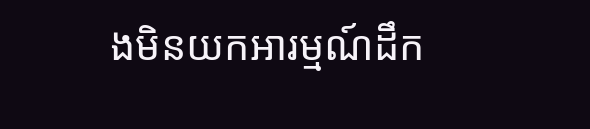ងមិនយកអារម្មណ៍ដឹក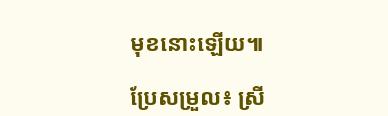មុខនោះឡើយ៕

ប្រែសម្រួល៖ ស្រី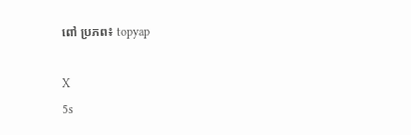ពៅ ប្រភព៖ topyap

X
5s